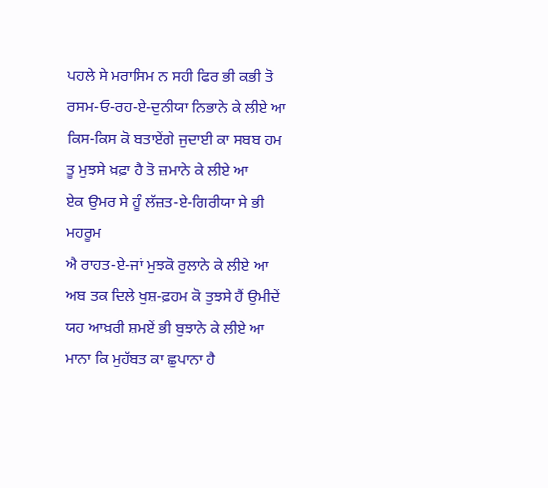ਪਹਲੇ ਸੇ ਮਰਾਸਿਮ ਨ ਸਹੀ ਫਿਰ ਭੀ ਕਭੀ ਤੋ
ਰਸਮ-ਓ-ਰਹ-ਏ-ਦੁਨੀਯਾ ਨਿਭਾਨੇ ਕੇ ਲੀਏ ਆ
ਕਿਸ-ਕਿਸ ਕੋ ਬਤਾਏਂਗੇ ਜੁਦਾਈ ਕਾ ਸਬਬ ਹਮ
ਤੂ ਮੁਝਸੇ ਖ਼ਫ਼ਾ ਹੈ ਤੋ ਜ਼ਮਾਨੇ ਕੇ ਲੀਏ ਆ
ਏਕ ਉਮਰ ਸੇ ਹੂੰ ਲੱਜ਼ਤ-ਏ-ਗਿਰੀਯਾ ਸੇ ਭੀ ਮਹਰੂਮ
ਐ ਰਾਹਤ-ਏ-ਜਾਂ ਮੁਝਕੋ ਰੁਲਾਨੇ ਕੇ ਲੀਏ ਆ
ਅਬ ਤਕ ਦਿਲੇ ਖੁਸ਼-ਫ਼ਹਮ ਕੋ ਤੁਝਸੇ ਹੈਂ ਉਮੀਦੇਂ
ਯਹ ਆਖ਼ਰੀ ਸ਼ਮਏਂ ਭੀ ਬੁਝਾਨੇ ਕੇ ਲੀਏ ਆ
ਮਾਨਾ ਕਿ ਮੁਹੱਬਤ ਕਾ ਛੁਪਾਨਾ ਹੈ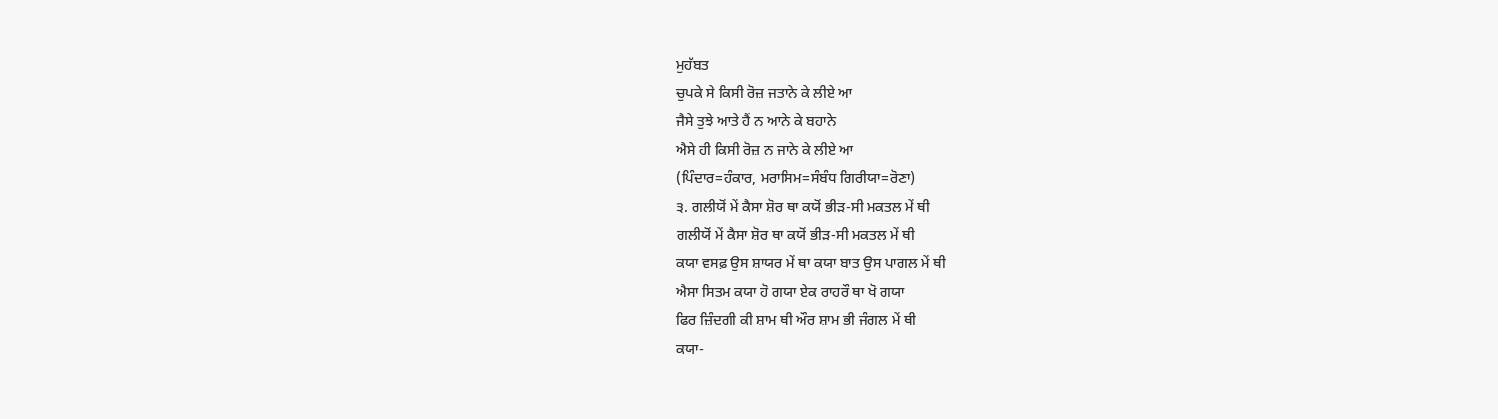ਮੁਹੱਬਤ
ਚੁਪਕੇ ਸੇ ਕਿਸੀ ਰੋਜ਼ ਜਤਾਨੇ ਕੇ ਲੀਏ ਆ
ਜੈਸੇ ਤੁਝੇ ਆਤੇ ਹੈਂ ਨ ਆਨੇ ਕੇ ਬਹਾਨੇ
ਐਸੇ ਹੀ ਕਿਸੀ ਰੋਜ਼ ਨ ਜਾਨੇ ਕੇ ਲੀਏ ਆ
(ਪਿੰਦਾਰ=ਹੰਕਾਰ, ਮਰਾਸਿਮ=ਸੰਬੰਧ ਗਿਰੀਯਾ=ਰੋਣਾ)
੩. ਗਲੀਯੋਂ ਮੇਂ ਕੈਸਾ ਸ਼ੋਰ ਥਾ ਕਯੋਂ ਭੀੜ-ਸੀ ਮਕਤਲ ਮੇਂ ਥੀ
ਗਲੀਯੋਂ ਮੇਂ ਕੈਸਾ ਸ਼ੋਰ ਥਾ ਕਯੋਂ ਭੀੜ-ਸੀ ਮਕਤਲ ਮੇਂ ਥੀ
ਕਯਾ ਵਸਫ਼ ਉਸ ਸ਼ਾਯਰ ਮੇਂ ਥਾ ਕਯਾ ਬਾਤ ਉਸ ਪਾਗਲ ਮੇਂ ਥੀ
ਐਸਾ ਸਿਤਮ ਕਯਾ ਹੋ ਗਯਾ ਏਕ ਰਾਹਰੌ ਥਾ ਖੋ ਗਯਾ
ਫਿਰ ਜ਼ਿੰਦਗੀ ਕੀ ਸ਼ਾਮ ਥੀ ਔਰ ਸ਼ਾਮ ਭੀ ਜੰਗਲ ਮੇਂ ਥੀ
ਕਯਾ-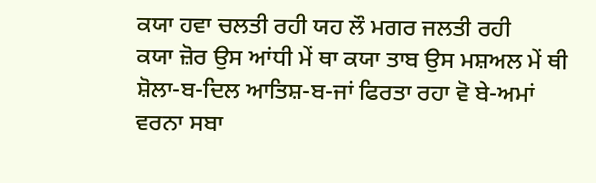ਕਯਾ ਹਵਾ ਚਲਤੀ ਰਹੀ ਯਹ ਲੌ ਮਗਰ ਜਲਤੀ ਰਹੀ
ਕਯਾ ਜ਼ੋਰ ਉਸ ਆਂਧੀ ਮੇਂ ਥਾ ਕਯਾ ਤਾਬ ਉਸ ਮਸ਼ਅਲ ਮੇਂ ਥੀ
ਸ਼ੋਲਾ-ਬ-ਦਿਲ ਆਤਿਸ਼-ਬ-ਜਾਂ ਫਿਰਤਾ ਰਹਾ ਵੋ ਬੇ-ਅਮਾਂ
ਵਰਨਾ ਸਬਾ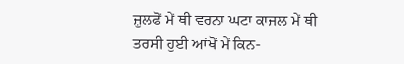ਜ਼ੁਲਫੋਂ ਮੇਂ ਥੀ ਵਰਨਾ ਘਟਾ ਕਾਜਲ ਮੇਂ ਥੀ
ਤਰਸੀ ਹੁਈ ਆਂਖੋਂ ਮੇਂ ਕਿਨ-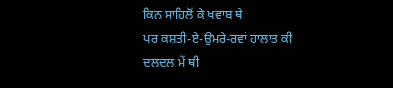ਕਿਨ ਸਾਹਿਲੋਂ ਕੇ ਖਵਾਬ ਥੇ
ਪਰ ਕਸ਼ਤੀ-ਏ-ਉਮਰੇ-ਰਵਾਂ ਹਾਲਾਤ ਕੀ ਦਲਦਲ ਮੇਂ ਥੀ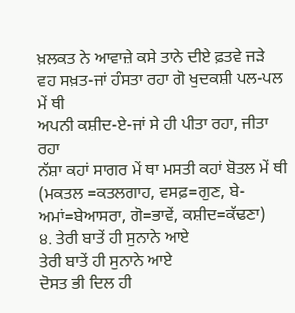ਖ਼ਲਕਤ ਨੇ ਆਵਾਜ਼ੇ ਕਸੇ ਤਾਨੇ ਦੀਏ ਫ਼ਤਵੇ ਜੜੇ
ਵਹ ਸਖ਼ਤ-ਜਾਂ ਹੰਸਤਾ ਰਹਾ ਗੋ ਖੁਦਕਸ਼ੀ ਪਲ-ਪਲ ਮੇਂ ਥੀ
ਅਪਨੀ ਕਸ਼ੀਦ-ਏ-ਜਾਂ ਸੇ ਹੀ ਪੀਤਾ ਰਹਾ, ਜੀਤਾ ਰਹਾ
ਨੱਸ਼ਾ ਕਹਾਂ ਸਾਗਰ ਮੇਂ ਥਾ ਮਸਤੀ ਕਹਾਂ ਬੋਤਲ ਮੇਂ ਥੀ
(ਮਕਤਲ =ਕਤਲਗਾਹ, ਵਸਫ਼=ਗੁਣ, ਬੇ-ਅਮਾਂ=ਬੇਆਸਰਾ, ਗੋ=ਭਾਵੇਂ, ਕਸ਼ੀਦ=ਕੱਢਣਾ)
੪. ਤੇਰੀ ਬਾਤੇਂ ਹੀ ਸੁਨਾਨੇ ਆਏ
ਤੇਰੀ ਬਾਤੇਂ ਹੀ ਸੁਨਾਨੇ ਆਏ
ਦੋਸਤ ਭੀ ਦਿਲ ਹੀ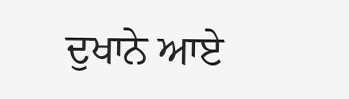ਦੁਖਾਨੇ ਆਏ